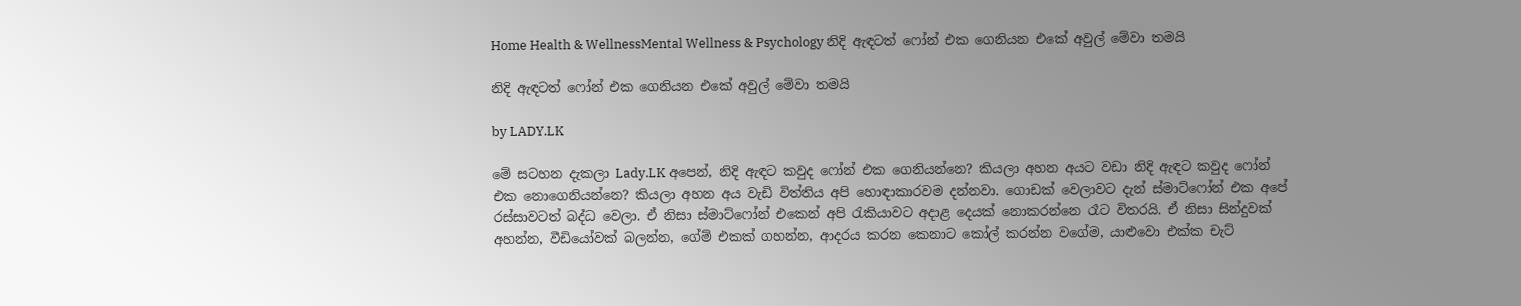Home Health & WellnessMental Wellness & Psychology නිදි ඇඳටත් ෆෝන් එක ගෙනියන එකේ අවුල් මේවා තමයි

නිදි ඇඳටත් ෆෝන් එක ගෙනියන එකේ අවුල් මේවා තමයි

by LADY.LK

මේ සටහන දැකලා Lady.LK අපෙන්, නිදි ඇඳට කවුද ෆෝන් එක ගෙනියන්නෙ? කියලා අහන අයට වඩා නිදි ඇඳට කවුද ෆෝන් එක නොගෙනියන්නෙ? කියලා අහන අය වැඩි විත්තිය අපි හොඳාකාරවම දන්නවා. ගොඩක් වෙලාවට දැන් ස්මාට්ෆෝන් එක අපේ රස්සාවටත් බද්ධ වෙලා. ඒ නිසා ස්මාට්ෆෝන් එකෙන් අපි රැකියාවට අදාළ දෙයක් නොකරන්නෙ රෑට විතරයි. ඒ නිසා සින්දුවක් අහන්න, වීඩියෝවක් බලන්න, ගේම් එකක් ගහන්න, ආදරය කරන කෙනාට කෝල් කරන්න වගේම, යාළුවො එක්ක චැට්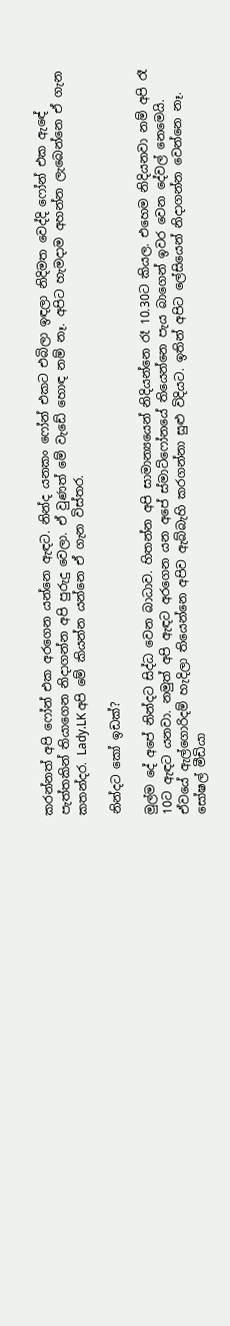කරන්නත් අපි ෆෝන් එක අරගෙන යන්නෙ ඇඳට. නින්ද යනකං ෆෝන් එකට එබිලා ඉඳලා නිදිමත වෙද්දි ෆෝන් එක ඇඳේ පැත්තකින් තියාගෙන නිදාගන්න අපි පුරුදු වෙලා. ඒ වුණත් මේ වැඩේ හොඳ නම් නෑ. අපිට හැමදාම අහන්න ලැබෙන්නෙ ඒ ගැන කතන්දර. Lady.LK අපි මේ කියන්න යන්නෙ ඒ ගැන විස්තර.

නින්දට කෝ ඉඩක්?

මුල්ම දේ අපේ නින්දට සිද්ධ වෙන බාධාව. හිතන්න අපි සාමාන්‍යයෙන් නිදියන්නෙ රෑ 10.30ට කියල. එහෙම නිදියනවා නම් අපි රෑ 10ට ඇඳට යනවා. නමුත් අපි ඇඳට අරගෙන යන අපේ ස්මාට්ෆෝනයේ තියෙන්නෙ පැය බාගෙන් ඉවර වෙන දේවල් නෙමෙයි. ඒවයේ ඇල්ගොරිදම් හැදිලා තියෙන්නෙ අපිව ඇබ්බැහි කරගන්නා සුළු විදියට. ඉතින් අපිට ලේසියෙන් නිදාගන්න වෙන්නෙ නෑ. සෝෂල් මීඩියා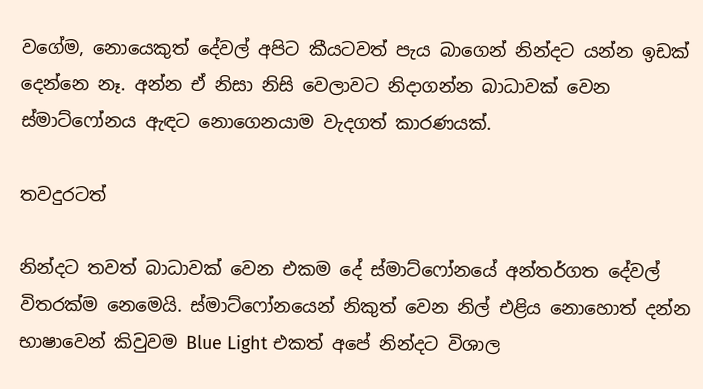වගේම, නොයෙකුත් දේවල් අපිට කීයටවත් පැය බාගෙන් නින්දට යන්න ඉඩක් දෙන්නෙ නෑ. අන්න ඒ නිසා නිසි වෙලාවට නිදාගන්න බාධාවක් වෙන ස්මාට්ෆෝනය ඇඳට නොගෙනයාම වැදගත් කාරණයක්.

තවදුරටත්

නින්දට තවත් බාධාවක් වෙන එකම දේ ස්මාට්ෆෝනයේ අන්තර්ගත දේවල් විතරක්ම නෙමෙයි. ස්මාට්ෆෝනයෙන් නිකුත් වෙන නිල් එළිය නොහොත් දන්න භාෂාවෙන් කිවුවම Blue Light එකත් අපේ නින්දට විශාල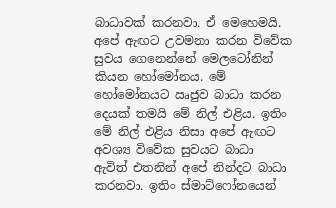බාධාවක් කරනවා. ඒ මෙහෙමයි. අපේ ඇඟට උවමනා කරන විවේක සුවය ගෙනෙන්නේ මෙලටෝනින් කියන හෝමෝනය. මේ හෝමෝනයට ඍජුව බාධා කරන දෙයක් තමයි මේ නිල් එළිය. ඉතිං මේ නිල් එළිය නිසා අපේ ඇඟට අවශ්‍ය විවේක සුවයට බාධා ඇවිත් එතනින් අපේ නින්දට බාධා කරනවා. ඉතිං ස්මාට්ෆෝනයෙන්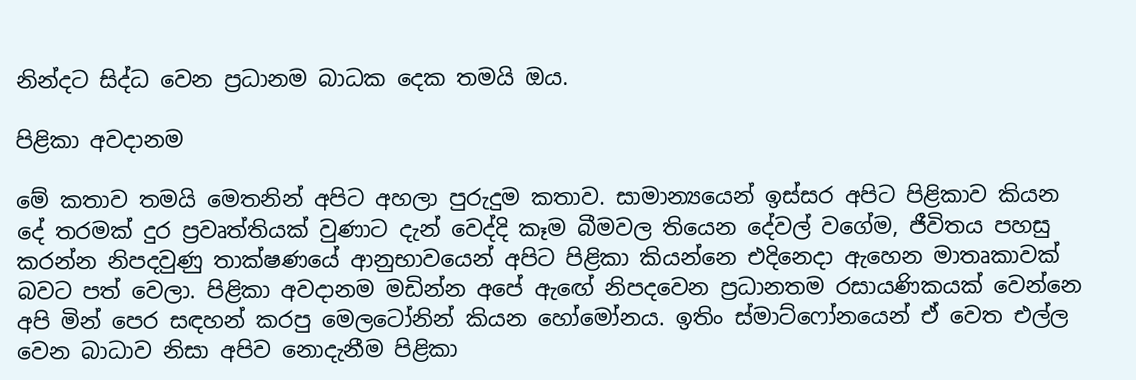නින්දට සිද්ධ වෙන ප්‍රධානම බාධක දෙක තමයි ඔය.

පිළිකා අවදානම

මේ කතාව තමයි මෙතනින් අපිට අහලා පුරුදුම කතාව. සාමාන්‍යයෙන් ඉස්සර අපිට පිළිකාව කියන දේ තරමක් දුර ප්‍රවෘත්තියක් වුණාට දැන් වෙද්දි කෑම බීමවල තියෙන දේවල් වගේම, ජීවිතය පහසු කරන්න නිපදවුණු තාක්ෂණයේ ආනුභාවයෙන් අපිට පිළිකා කියන්නෙ එදිනෙදා ඇහෙන මාතෘකාවක් බවට පත් වෙලා. පිළිකා අවදානම මඩින්න අපේ ඇඟේ නිපදවෙන ප්‍රධානතම රසායණිකයක් වෙන්නෙ අපි මින් පෙර සඳහන් කරපු මෙලටෝනින් කියන හෝමෝනය. ඉතිං ස්මාට්ෆෝනයෙන් ඒ වෙත එල්ල වෙන බාධාව නිසා අපිව නොදැනීම පිළිකා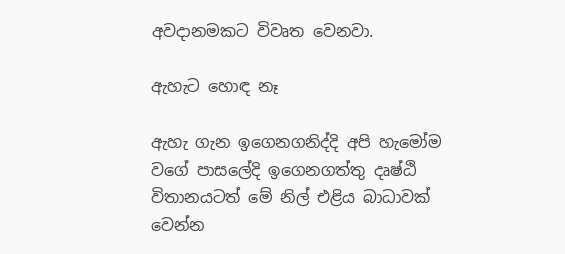අවදානමකට විවෘත වෙනවා.

ඇහැට හොඳ නෑ

ඇහැ ගැන ඉගෙනගනිද්දි අපි හැමෝම වගේ පාසලේදි ඉගෙනගත්තු දෘෂ්ඨි විතානයටත් මේ නිල් එළිය බාධාවක් වෙන්න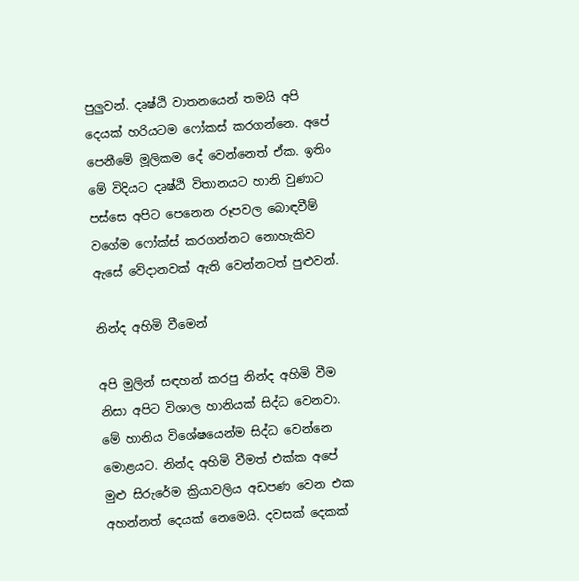පුලුවන්. දෘෂ්ඨි වාතනයෙන් තමයි අපි දෙයක් හරියටම ෆෝකස් කරගන්නෙ. අපේ පෙනීමේ මූලිකම දේ වෙන්නෙත් ඒක. ඉතිං මේ විදියට දෘෂ්ඨි විතානයට හානි වුණාට පස්සෙ අපිට පෙනෙන රූපවල බොඳවීම් වගේම ෆෝක්ස් කරගන්නට නොහැකිව ඇසේ වේදානවක් ඇති වෙන්නටත් පුළුවන්.

නින්ද අහිමි වීමෙන්

අපි මුලින් සඳහන් කරපු නින්ද අහිමි වීම නිසා අපිට විශාල හානියක් සිද්ධ වෙනවා. මේ හානිය විශේෂයෙන්ම සිද්ධ වෙන්නෙ මොළයට. නින්ද අහිමි වීමත් එක්ක අපේ මුළු සිරුරේම ක්‍රියාවලිය අඩපණ වෙන එක අහන්නත් දෙයක් නෙමෙයි. දවසක් දෙකක්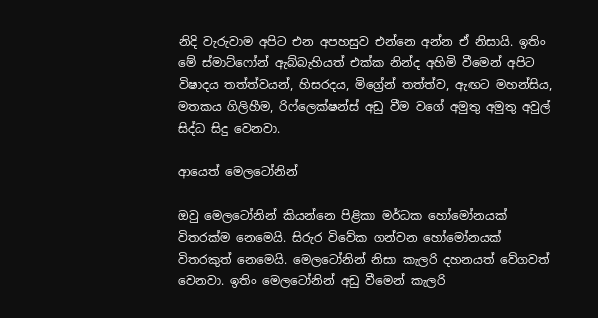නිදි වැරුවාම අපිට එන අපහසුව එන්නෙ අන්න ඒ නිසායි. ඉතිං මේ ස්මාට්ෆෝන් ඇබ්බැහියත් එක්ක නින්ද අහිමි වීමෙන් අපිට විෂාදය තත්ත්වයන්, හිසරදය, මිග්‍රේන් තත්ත්ව, ඇඟට මහන්සිය, මතකය ගිලිහීම, රිෆ්ලෙක්ෂන්ස් අඩු වීම වගේ අමුතු අමුතු අවුල් සිද්ධ සිදු වෙනවා.

ආයෙත් මෙලටෝනින්

ඔවු මෙලටෝනින් කියන්නෙ පිළිකා මර්ධක හෝමෝනයක් විතරක්ම නෙමෙයි. සිරුර විවේක ගන්වන හෝමෝනයක් විතරකුත් නෙමෙයි. මෙලටෝනින් නිසා කැලරි දහනයත් වේගවත් වෙනවා. ඉතිං මෙලටෝනින් අඩු වීමෙන් කැලරි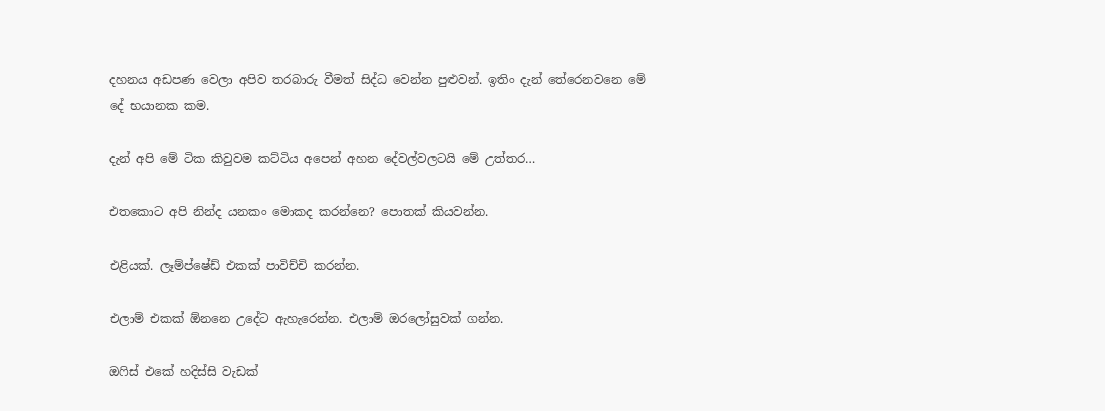දහනය අඩපණ වෙලා අපිව තරබාරු වීමත් සිද්ධ වෙන්න පුළුවන්. ඉතිං දැන් තේරෙනවනෙ මේ දේ භයානක කම.

දැන් අපි මේ ටික කිවුවම කට්ටිය අපෙන් අහන දේවල්වලටයි මේ උත්තර…

එතකොට අපි නින්ද යනකං මොකද කරන්නෙ? පොතක් කියවන්න.

එළියක්. ලෑම්ප්ෂේඩ් එකක් පාවිච්චි කරන්න.

එලාම් එකක් ඕනනෙ උදේට ඇහැරෙන්න. එලාම් ඔරලෝසුවක් ගන්න.

ඔෆිස් එකේ හදිස්සි වැඩක්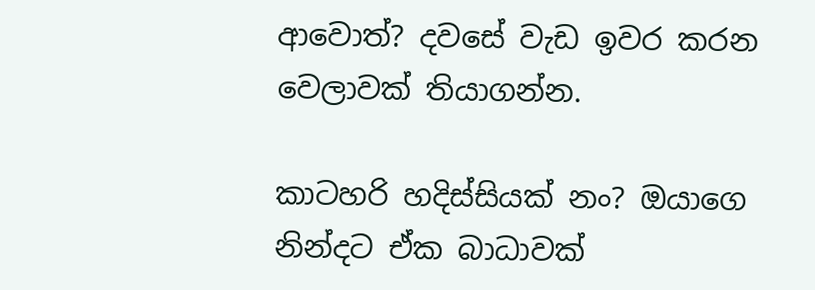ආවොත්? දවසේ වැඩ ඉවර කරන වෙලාවක් තියාගන්න.

කාටහරි හදිස්සියක් නං? ඔයාගෙ නින්දට ඒක බාධාවක්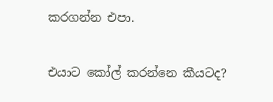කරගන්න එපා.

එයාට කෝල් කරන්නෙ කීයටද?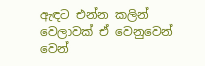ඇඳට එන්න කලින් වෙලාවක් ඒ වෙනුවෙන් වෙන්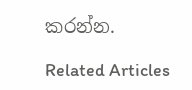කරන්න.

Related Articles